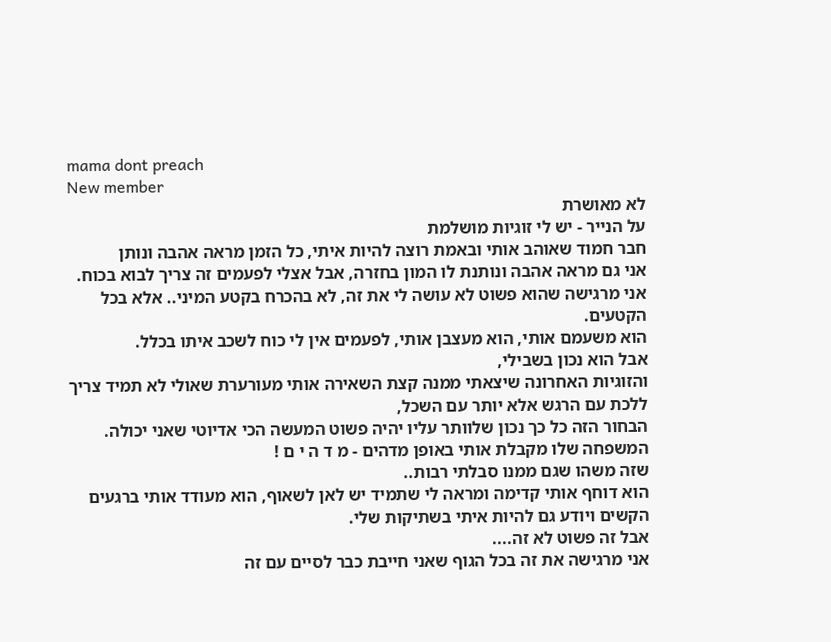mama dont preach
New member
לא מאושרת
על הנייר - יש לי זוגיות מושלמת
חבר חמוד שאוהב אותי ובאמת רוצה להיות איתי, כל הזמן מראה אהבה ונותן
אני גם מראה אהבה ונותנת לו המון בחזרה, אבל אצלי לפעמים זה צריך לבוא בכוח.
אני מרגישה שהוא פשוט לא עושה לי את זה, לא בהכרח בקטע המיני.. אלא בכל הקטעים.
הוא משעמם אותי, הוא מעצבן אותי, לפעמים אין לי כוח לשכב איתו בכלל.
אבל הוא נכון בשבילי,
והזוגיות האחרונה שיצאתי ממנה קצת השאירה אותי מעורערת שאולי לא תמיד צריך ללכת עם הרגש אלא יותר עם השכל,
הבחור הזה כל כך נכון שלוותר עליו יהיה פשוט המעשה הכי אדיוטי שאני יכולה.
המשפחה שלו מקבלת אותי באופן מדהים - מ ד ה י ם !
שזה משהו שגם ממנו סבלתי רבות..
הוא דוחף אותי קדימה ומראה לי שתמיד יש לאן לשאוף, הוא מעודד אותי ברגעים הקשים ויודע גם להיות איתי בשתיקות שלי.
אבל זה פשוט לא זה....
אני מרגישה את זה בכל הגוף שאני חייבת כבר לסיים עם זה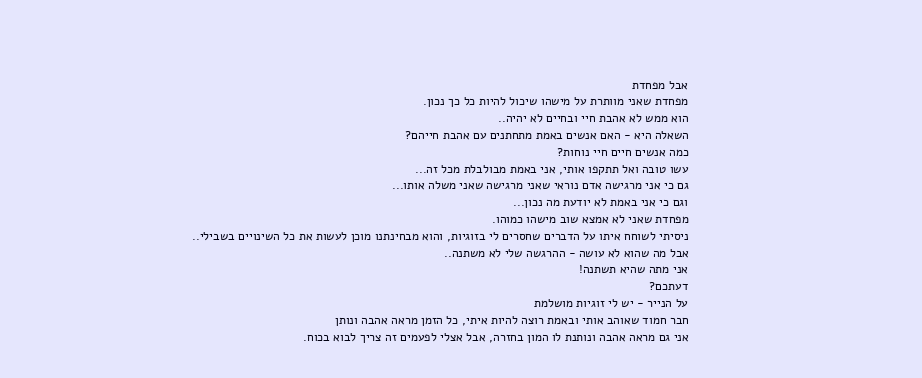אבל מפחדת
מפחדת שאני מוותרת על מישהו שיכול להיות כל כך נכון.
הוא ממש לא אהבת חיי ובחיים לא יהיה..
השאלה היא - האם אנשים באמת מתחתנים עם אהבת חייהם?
כמה אנשים חיים חיי נוחות?
עשו טובה ואל תתקפו אותי, אני באמת מבולבלת מכל זה...
גם כי אני מרגישה אדם נוראי שאני מרגישה שאני משלה אותו...
וגם כי אני באמת לא יודעת מה נכון...
מפחדת שאני לא אמצא שוב מישהו כמוהו.
ניסיתי לשוחח איתו על הדברים שחסרים לי בזוגיות, והוא מבחינתנו מוכן לעשות את כל השינויים בשבילי..
אבל מה שהוא לא עושה - ההרגשה שלי לא משתנה..
אני מתה שהיא תשתנה!
דעתכם?
על הנייר - יש לי זוגיות מושלמת
חבר חמוד שאוהב אותי ובאמת רוצה להיות איתי, כל הזמן מראה אהבה ונותן
אני גם מראה אהבה ונותנת לו המון בחזרה, אבל אצלי לפעמים זה צריך לבוא בכוח.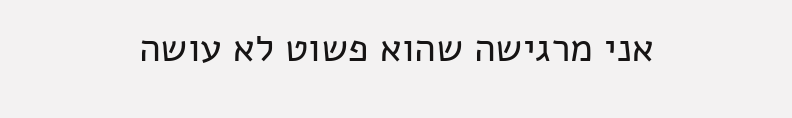אני מרגישה שהוא פשוט לא עושה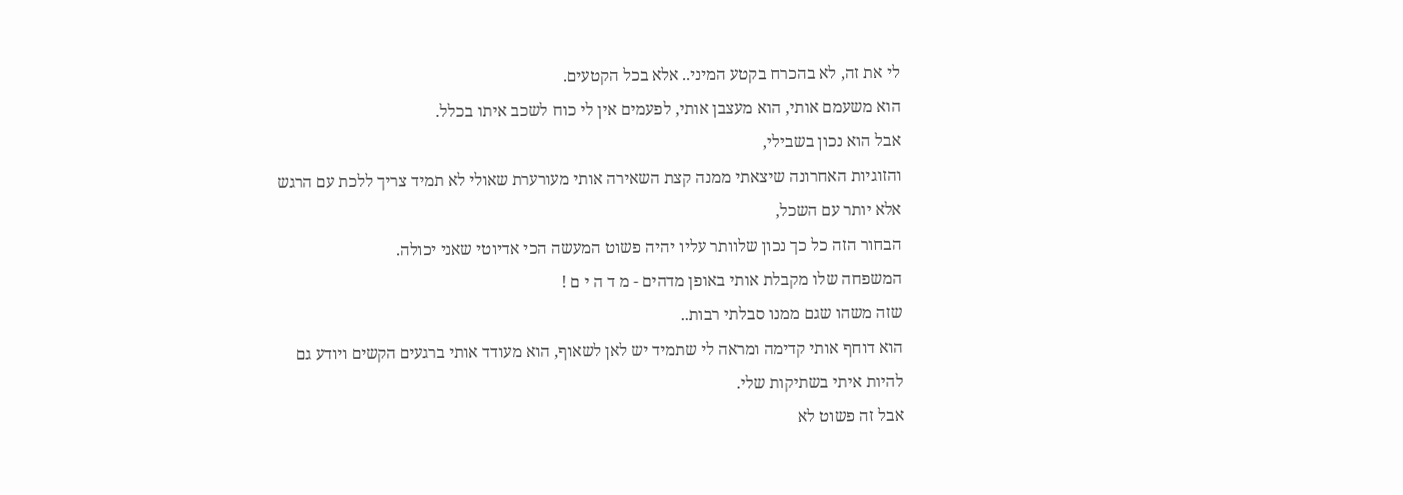לי את זה, לא בהכרח בקטע המיני.. אלא בכל הקטעים.
הוא משעמם אותי, הוא מעצבן אותי, לפעמים אין לי כוח לשכב איתו בכלל.
אבל הוא נכון בשבילי,
והזוגיות האחרונה שיצאתי ממנה קצת השאירה אותי מעורערת שאולי לא תמיד צריך ללכת עם הרגש אלא יותר עם השכל,
הבחור הזה כל כך נכון שלוותר עליו יהיה פשוט המעשה הכי אדיוטי שאני יכולה.
המשפחה שלו מקבלת אותי באופן מדהים - מ ד ה י ם !
שזה משהו שגם ממנו סבלתי רבות..
הוא דוחף אותי קדימה ומראה לי שתמיד יש לאן לשאוף, הוא מעודד אותי ברגעים הקשים ויודע גם להיות איתי בשתיקות שלי.
אבל זה פשוט לא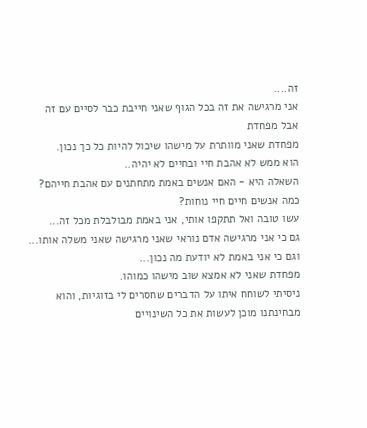זה....
אני מרגישה את זה בכל הגוף שאני חייבת כבר לסיים עם זה אבל מפחדת
מפחדת שאני מוותרת על מישהו שיכול להיות כל כך נכון.
הוא ממש לא אהבת חיי ובחיים לא יהיה..
השאלה היא - האם אנשים באמת מתחתנים עם אהבת חייהם?
כמה אנשים חיים חיי נוחות?
עשו טובה ואל תתקפו אותי, אני באמת מבולבלת מכל זה...
גם כי אני מרגישה אדם נוראי שאני מרגישה שאני משלה אותו...
וגם כי אני באמת לא יודעת מה נכון...
מפחדת שאני לא אמצא שוב מישהו כמוהו.
ניסיתי לשוחח איתו על הדברים שחסרים לי בזוגיות, והוא מבחינתנו מוכן לעשות את כל השינויים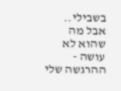בשבילי..
אבל מה שהוא לא עושה - ההרגשה שלי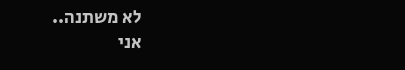לא משתנה..
אני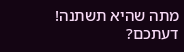מתה שהיא תשתנה!
דעתכם?